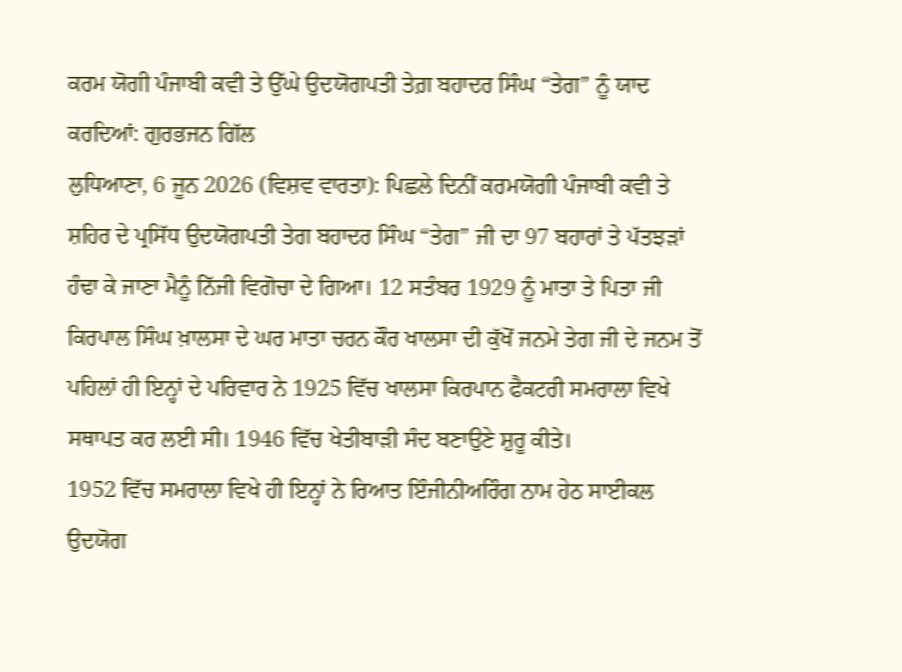ਕਰਮ ਯੋਗੀ ਪੰਜਾਬੀ ਕਵੀ ਤੇ ਉੱਘੇ ਉਦਯੋਗਪਤੀ ਤੇਗ਼ ਬਹਾਦਰ ਸਿੰਘ “ਤੇਗ” ਨੂੰ ਯਾਦ ਕਰਦਿਆਂ: ਗੁਰਭਜਨ ਗਿੱਲ
ਲੁਧਿਆਣਾ, 6 ਜੂਨ 2026 (ਵਿਸ਼ਵ ਵਾਰਤਾ): ਪਿਛਲੇ ਦਿਨੀਂ ਕਰਮਯੋਗੀ ਪੰਜਾਬੀ ਕਵੀ ਤੇ ਸ਼ਹਿਰ ਦੇ ਪ੍ਰਸਿੱਧ ਉਦਯੋਗਪਤੀ ਤੇਗ ਬਹਾਦਰ ਸਿੰਘ “ਤੇਗ” ਜੀ ਦਾ 97 ਬਹਾਰਾਂ ਤੇ ਪੱਤਝੜਾਂ ਹੰਢਾ ਕੇ ਜਾਣਾ ਮੈਨੂੰ ਨਿੱਜੀ ਵਿਗੋਚਾ ਦੇ ਗਿਆ। 12 ਸਤੰਬਰ 1929 ਨੂੰ ਮਾਤਾ ਤੇ ਪਿਤਾ ਜੀ ਕਿਰਪਾਲ ਸਿੰਘ ਖ਼ਾਲਸਾ ਦੇ ਘਰ ਮਾਤਾ ਚਰਨ ਕੌਰ ਖਾਲਸਾ ਦੀ ਕੁੱਖੋਂ ਜਨਮੇ ਤੇਗ ਜੀ ਦੇ ਜਨਮ ਤੋਂ ਪਹਿਲਾਂ ਹੀ ਇਨ੍ਹਾਂ ਦੇ ਪਰਿਵਾਰ ਨੇ 1925 ਵਿੱਚ ਖਾਲਸਾ ਕਿਰਪਾਨ ਫੈਕਟਰੀ ਸਮਰਾਲਾ ਵਿਖੇ ਸਥਾਪਤ ਕਰ ਲਈ ਸੀ। 1946 ਵਿੱਚ ਖੇਤੀਬਾੜੀ ਸੰਦ ਬਣਾਉਣੇ ਸ਼ੁਰੂ ਕੀਤੇ।
1952 ਵਿੱਚ ਸਮਰਾਲਾ ਵਿਖੇ ਹੀ ਇਨ੍ਹਾਂ ਨੇ ਰਿਆਤ ਇੰਜੀਨੀਅਰਿੰਗ ਨਾਮ ਹੇਠ ਸਾਈਕਲ ਉਦਯੋਗ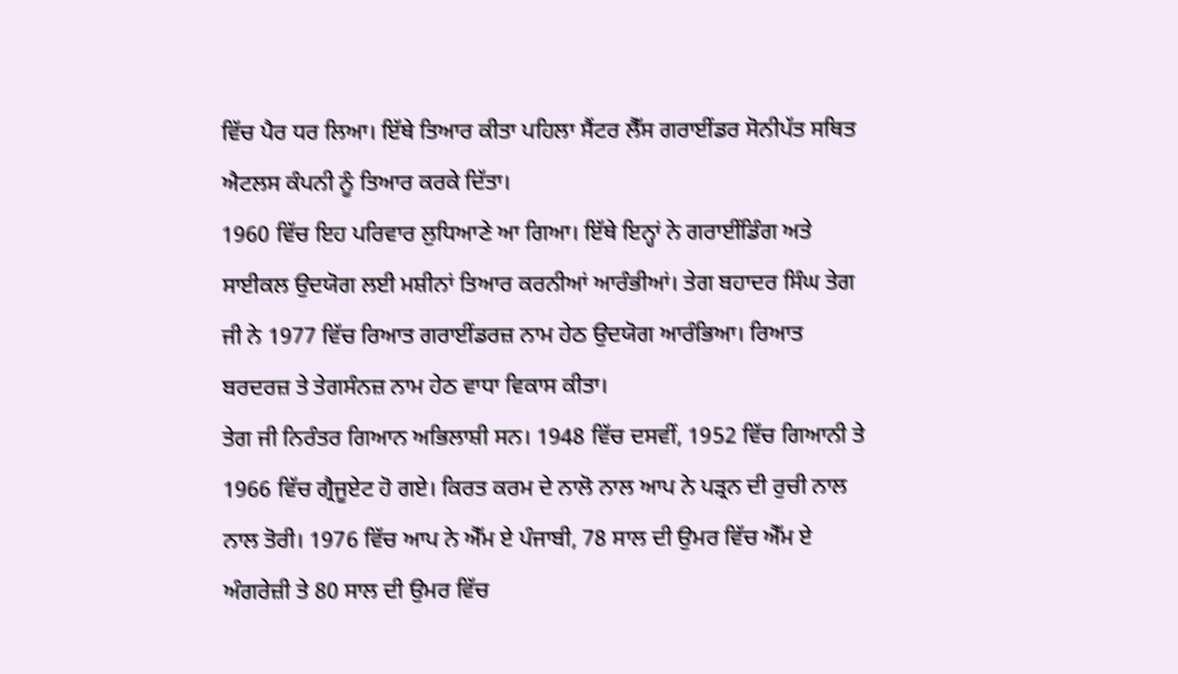ਵਿੱਚ ਪੈਰ ਧਰ ਲਿਆ। ਇੱਥੇ ਤਿਆਰ ਕੀਤਾ ਪਹਿਲਾ ਸੈਂਟਰ ਲੈੱਸ ਗਰਾਈਂਡਰ ਸੋਨੀਪੱਤ ਸਥਿਤ ਐਟਲਸ ਕੰਪਨੀ ਨੂੰ ਤਿਆਰ ਕਰਕੇ ਦਿੱਤਾ।
1960 ਵਿੱਚ ਇਹ ਪਰਿਵਾਰ ਲੁਧਿਆਣੇ ਆ ਗਿਆ। ਇੱਥੇ ਇਨ੍ਹਾਂ ਨੇ ਗਰਾਈਂਡਿੰਗ ਅਤੇ ਸਾਈਕਲ ਉਦਯੋਗ ਲਈ ਮਸ਼ੀਨਾਂ ਤਿਆਰ ਕਰਨੀਆਂ ਆਰੰਭੀਆਂ। ਤੇਗ ਬਹਾਦਰ ਸਿੰਘ ਤੇਗ ਜੀ ਨੇ 1977 ਵਿੱਚ ਰਿਆਤ ਗਰਾਈਂਡਰਜ਼ ਨਾਮ ਹੇਠ ਉਦਯੋਗ ਆਰੰਭਿਆ। ਰਿਆਤ ਬਰਦਰਜ਼ ਤੇ ਤੇਗਸੰਨਜ਼ ਨਾਮ ਹੇਠ ਵਾਧਾ ਵਿਕਾਸ ਕੀਤਾ।
ਤੇਗ ਜੀ ਨਿਰੰਤਰ ਗਿਆਨ ਅਭਿਲਾਸ਼ੀ ਸਨ। 1948 ਵਿੱਚ ਦਸਵੀਂ, 1952 ਵਿੱਚ ਗਿਆਨੀ ਤੇ 1966 ਵਿੱਚ ਗ੍ਰੈਜੂਏਟ ਹੋ ਗਏ। ਕਿਰਤ ਕਰਮ ਦੇ ਨਾਲੋ ਨਾਲ ਆਪ ਨੇ ਪੜ੍ਰਨ ਦੀ ਰੁਚੀ ਨਾਲ ਨਾਲ ਤੋਰੀ। 1976 ਵਿੱਚ ਆਪ ਨੇ ਐੱਮ ਏ ਪੰਜਾਬੀ, 78 ਸਾਲ ਦੀ ਉਮਰ ਵਿੱਚ ਐੱਮ ਏ ਅੰਗਰੇਜ਼ੀ ਤੇ 80 ਸਾਲ ਦੀ ਉਮਰ ਵਿੱਚ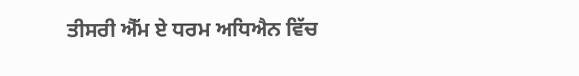ਤੀਸਰੀ ਐੱਮ ਏ ਧਰਮ ਅਧਿਐਨ ਵਿੱਚ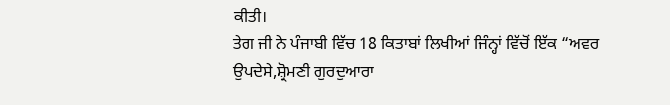ਕੀਤੀ।
ਤੇਗ ਜੀ ਨੇ ਪੰਜਾਬੀ ਵਿੱਚ 18 ਕਿਤਾਬਾਂ ਲਿਖੀਆਂ ਜਿੰਨ੍ਹਾਂ ਵਿੱਚੋਂ ਇੱਕ “ਅਵਰ ਉਪਦੇਸੇ,ਸ਼੍ਰੋਮਣੀ ਗੁਰਦੁਆਰਾ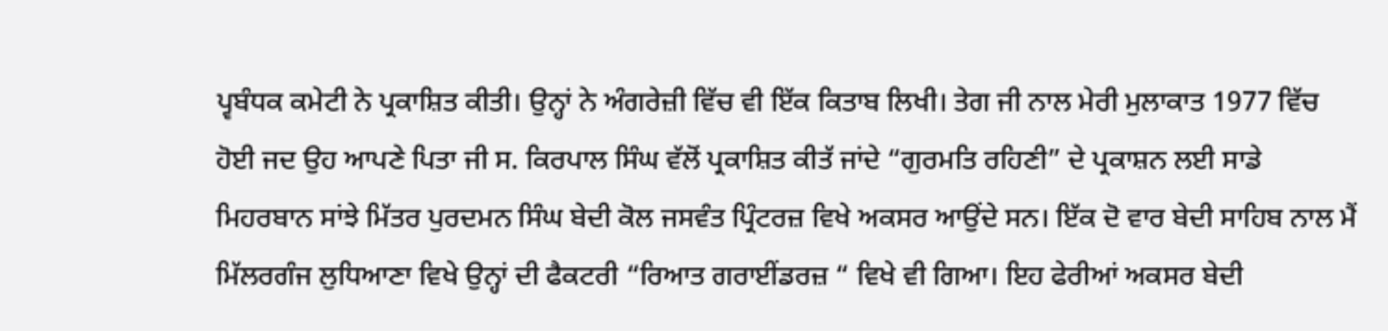ਪ੍ਵਬੰਧਕ ਕਮੇਟੀ ਨੇ ਪ੍ਰਕਾਸ਼ਿਤ ਕੀਤੀ। ਉਨ੍ਹਾਂ ਨੇ ਅੰਗਰੇਜ਼ੀ ਵਿੱਚ ਵੀ ਇੱਕ ਕਿਤਾਬ ਲਿਖੀ। ਤੇਗ ਜੀ ਨਾਲ ਮੇਰੀ ਮੁਲਾਕਾਤ 1977 ਵਿੱਚ ਹੋਈ ਜਦ ਉਹ ਆਪਣੇ ਪਿਤਾ ਜੀ ਸ. ਕਿਰਪਾਲ ਸਿੰਘ ਵੱਲੋਂ ਪ੍ਰਕਾਸ਼ਿਤ ਕੀਤੱ ਜਾਂਦੇ “ਗੁਰਮਤਿ ਰਹਿਣੀ” ਦੇ ਪ੍ਰਕਾਸ਼ਨ ਲਈ ਸਾਡੇ ਮਿਹਰਬਾਨ ਸਾਂਝੇ ਮਿੱਤਰ ਪੁਰਦਮਨ ਸਿੰਘ ਬੇਦੀ ਕੋਲ ਜਸਵੰਤ ਪ੍ਰਿੰਟਰਜ਼ ਵਿਖੇ ਅਕਸਰ ਆਉਂਦੇ ਸਨ। ਇੱਕ ਦੋ ਵਾਰ ਬੇਦੀ ਸਾਹਿਬ ਨਾਲ ਮੈਂ ਮਿੱਲਰਗੰਜ ਲੁਧਿਆਣਾ ਵਿਖੇ ਉਨ੍ਹਾਂ ਦੀ ਫੈਕਟਰੀ “ਰਿਆਤ ਗਰਾਈਂਡਰਜ਼ “ ਵਿਖੇ ਵੀ ਗਿਆ। ਇਹ ਫੇਰੀਆਂ ਅਕਸਰ ਬੇਦੀ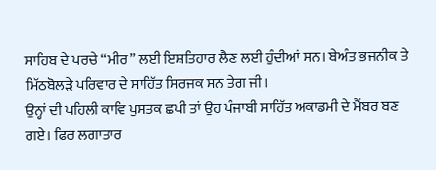ਸਾਹਿਬ ਦੇ ਪਰਚੇ “ਮੀਰ” ਲਈ ਇਸ਼ਤਿਹਾਰ ਲੈਣ ਲਈ ਹੁੰਦੀਆਂ ਸਨ। ਬੇਅੰਤ ਭਜਨੀਕ ਤੇ ਮਿੱਠਬੋਲੜੇ ਪਰਿਵਾਰ ਦੇ ਸਾਹਿੱਤ ਸਿਰਜਕ ਸਨ ਤੇਗ ਜੀ।
ਉਨ੍ਹਾਂ ਦੀ ਪਹਿਲੀ ਕਾਵਿ ਪੁਸਤਕ ਛਪੀ ਤਾਂ ਉਹ ਪੰਜਾਬੀ ਸਾਹਿੱਤ ਅਕਾਡਮੀ ਦੇ ਮੈਂਬਰ ਬਣ ਗਏ। ਫਿਰ ਲਗਾਤਾਰ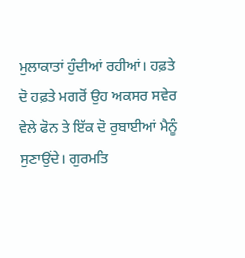ਮੁਲਾਕਾਤਾਂ ਹੁੰਦੀਆਂ ਰਹੀਆਂ। ਹਫ਼ਤੇ ਦੋ ਹਫ਼ਤੇ ਮਗਰੋਂ ਉਹ ਅਕਸਰ ਸਵੇਰ ਵੇਲੇ ਫੋਨ ਤੇ ਇੱਕ ਦੋ ਰੁਬਾਈਆਂ ਮੈਨੂੰ ਸੁਣਾਉਂਦੇ। ਗੁਰਮਤਿ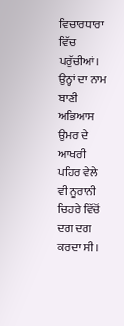ਵਿਚਾਰਧਾਰਾ ਵਿੱਚ ਪਰੁੱਚੀਆਂ। ਉਨ੍ਹਾਂ ਦਾ ਨਾਮ ਬਾਣੀ ਅਭਿਆਸ ਉਮਰ ਦੇ ਆਖਰੀ ਪਹਿਰ ਵੇਲੇ ਵੀ ਨੂਰਾਨੀ ਚਿਹਰੇ ਵਿੱਚੋਂ ਦਗ ਦਗ ਕਰਦਾ ਸੀ।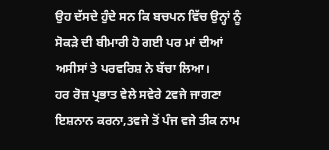ਉਹ ਦੱਸਦੇ ਹੁੰਦੇ ਸਨ ਕਿ ਬਚਪਨ ਵਿੱਚ ਉਨ੍ਹਾਂ ਨੂੰ ਸੋਕੜੇ ਦੀ ਬੀਮਾਰੀ ਹੋ ਗਈ ਪਰ ਮਾਂ ਦੀਆਂ ਅਸੀਸਾਂ ਤੇ ਪਰਵਰਿਸ਼ ਨੇ ਬੱਚਾ ਲਿਆ।
ਹਰ ਰੋਜ਼ ਪ੍ਰਭਾਤ ਵੇਲੇ ਸਵੇਰੇ 2ਵਜੇ ਜਾਗਣਾ ਇਸ਼ਨਾਨ ਕਰਨਾ,3ਵਜੇ ਤੋਂ ਪੰਜ ਵਜੇ ਤੀਕ ਨਾਮ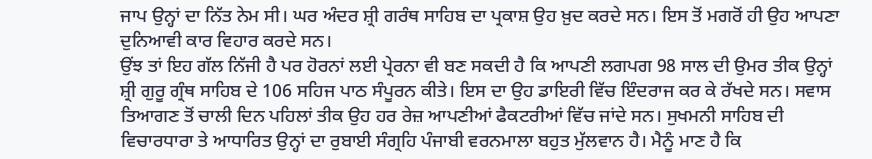ਜਾਪ ਉਨ੍ਹਾਂ ਦਾ ਨਿੱਤ ਨੇਮ ਸੀ। ਘਰ ਅੰਦਰ ਸ਼੍ਰੀ ਗਰੰਥ ਸਾਹਿਬ ਦਾ ਪ੍ਰਕਾਸ਼ ਉਹ ਖ਼ੁਦ ਕਰਦੇ ਸਨ। ਇਸ ਤੋਂ ਮਗਰੋਂ ਹੀ ਉਹ ਆਪਣਾ ਦੁਨਿਆਵੀ ਕਾਰ ਵਿਹਾਰ ਕਰਦੇ ਸਨ।
ਉਂਝ ਤਾਂ ਇਹ ਗੱਲ ਨਿੱਜੀ ਹੈ ਪਰ ਹੋਰਨਾਂ ਲਈ ਪ੍ਰੇਰਨਾ ਵੀ ਬਣ ਸਕਦੀ ਹੈ ਕਿ ਆਪਣੀ ਲਗਪਗ 98 ਸਾਲ ਦੀ ਉਮਰ ਤੀਕ ਉਨ੍ਹਾਂ ਸ਼੍ਰੀ ਗੁਰੂ ਗ੍ਰੰਥ ਸਾਹਿਬ ਦੇ 106 ਸਹਿਜ ਪਾਠ ਸੰਪੂਰਨ ਕੀਤੇ। ਇਸ ਦਾ ਉਹ ਡਾਇਰੀ ਵਿੱਚ ਇੰਦਰਾਜ ਕਰ ਕੇ ਰੱਖਦੇ ਸਨ। ਸਵਾਸ ਤਿਆਗਣ ਤੋਂ ਚਾਲੀ ਦਿਨ ਪਹਿਲਾਂ ਤੀਕ ਉਹ ਹਰ ਰੇਜ਼ ਆਪਣੀਆਂ ਫੈਕਟਰੀਆਂ ਵਿੱਚ ਜਾਂਦੇ ਸਨ। ਸੁਖਮਨੀ ਸਾਹਿਬ ਦੀ ਵਿਚਾਰਧਾਰਾ ਤੇ ਆਧਾਰਿਤ ਉਨ੍ਹਾਂ ਦਾ ਰੁਬਾਈ ਸੰਗ੍ਰਹਿ ਪੰਜਾਬੀ ਵਰਨਮਾਲਾ ਬਹੁਤ ਮੁੱਲਵਾਨ ਹੈ। ਮੈਨੂੰ ਮਾਣ ਹੈ ਕਿ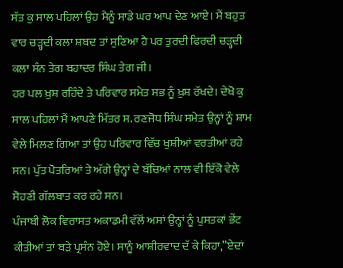ਸੱਤ ਕੁ ਸਾਲ ਪਹਿਲਾਂ ਉਹ ਮੈਨੂੰ ਸਾਡੇ ਘਰ ਆਪ ਦੇਣ ਆਏ। ਮੈਂ ਬਹੁਤ ਵਾਰ ਚੜ੍ਹਦੀ ਕਲਾ ਸ਼ਬਦ ਤਾਂ ਸੁਣਿਆ ਹੈ ਪਰ ਤੁਰਦੀ ਫਿਰਦੀ ਚੜ੍ਹਦੀ ਕਲਾ ਸੰਨ ਤੇਗ ਬਹਾਦਰ ਸਿੰਘ ਤੇਗ ਜੀ।
ਹਰ ਪਲ ਖ਼ੁਸ਼ ਰਹਿੰਦੇ ਤੇ ਪਰਿਵਾਰ ਸਮੇਤ ਸਭ ਨੂੰ ਖ਼ੁਸ਼ ਰੱਖਦੇ। ਦੇਖੋ ਕੁ ਸਾਲ ਪਹਿਲਾਂ ਮੈਂ ਆਪਣੇ ਮਿੱਤਰ ਸ. ਰਣਜੋਧ ਸਿੰਘ ਸਮੇਤ ਉਨ੍ਹਾਂ ਨੂੰ ਸ਼ਾਮ ਵੇਲੇ ਮਿਲਣ ਗਿਆ ਤਾਂ ਉਹ ਪਰਿਵਾਰ ਵਿੱਚ ਖੁਸ਼ੀਆਂ ਵਰਤੀਆਂ ਰਹੇ ਸਨ। ਪੁੱਤ ਪੋਤਰਿਆਂ ਤੇ ਅੱਗੇ ਉਨ੍ਹਾਂ ਦੇ ਬੱਚਿਆਂ ਨਾਲ ਵੀ ਇੱਕੋ ਵੇਲੇ ਸੋਹਣੀ ਗੱਲਬਾਤ ਕਰ ਰਹੇ ਸਨ।
ਪੰਜਾਬੀ ਲੋਕ ਵਿਰਾਸਤ ਅਕਾਡਮੀ ਵੱਲੋਂ ਅਸਾਂ ਉਨ੍ਹਾਂ ਨੂੰ ਪੁਸਤਕਾਂ ਭੇਂਟ ਕੀਤੀਆਂ ਤਾਂ ਬੜੇ ਪ੍ਰਸੰਨ ਹੋਏ। ਸਾਨੂੰ ਆਸ਼ੀਰਵਾਦ ਦੱ ਕੇ ਕਿਹਾ,”ਏਦਾਂ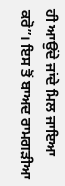ਹੀ ਆਉਂਦੇ ਜਾਂਦੇ ਮਿਲ ਜਾਇਆ ਕਰੋ”। ਇਸ ਤੋਂ ਬਾਅਦ ਰਾਮਗੜੀਆ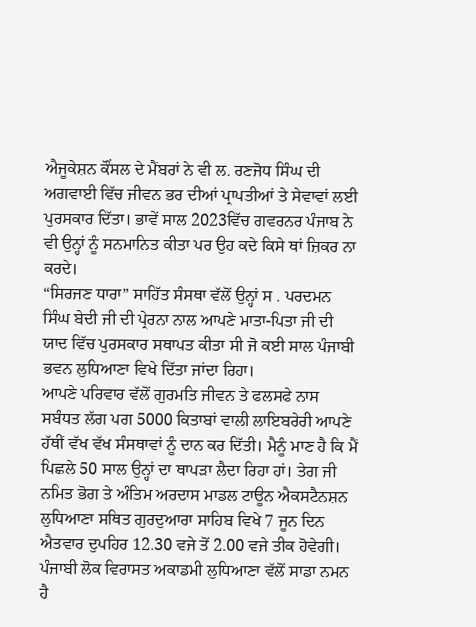ਐਜੂਕੇਸ਼ਨ ਕੌਂਸਲ ਦੇ ਮੈਂਬਰਾਂ ਨੇ ਵੀ ਲ. ਰਣਜੋਧ ਸਿੰਘ ਦੀ ਅਗਵਾਈ ਵਿੱਚ ਜੀਵਨ ਭਰ ਦੀਆਂ ਪ੍ਰਾਪਤੀਆਂ ਤੇ ਸੇਵਾਵਾਂ ਲਈ ਪੁਰਸਕਾਰ ਦਿੱਤਾ। ਭਾਵੇਂ ਸਾਲ 2023ਵਿੱਚ ਗਵਰਨਰ ਪੰਜਾਬ ਨੇ ਵੀ ਉਨ੍ਹਾਂ ਨੂੰ ਸਨਮਾਨਿਤ ਕੀਤਾ ਪਰ ਉਹ ਕਦੇ ਕਿਸੇ ਥਾਂ ਜ਼ਿਕਰ ਨਾ ਕਰਦੇ।
“ਸਿਰਜਣ ਧਾਰਾ” ਸਾਹਿੱਤ ਸੰਸਥਾ ਵੱਲੋਂ ਉਨ੍ਹਾਂ ਸ . ਪਰਦਮਨ ਸਿੰਘ ਬੇਦੀ ਜੀ ਦੀ ਪ੍ਰੇਰਨਾ ਨਾਲ ਆਪਣੇ ਮਾਤਾ-ਪਿਤਾ ਜੀ ਦੀ ਯਾਦ ਵਿੱਚ ਪੁਰਸਕਾਰ ਸਥਾਪਤ ਕੀਤਾ ਸੀ ਜੋ ਕਈ ਸਾਲ ਪੰਜਾਬੀ ਭਵਨ ਲੁਧਿਆਣਾ ਵਿਖੇ ਦਿੱਤਾ ਜਾਂਦਾ ਰਿਹਾ।
ਆਪਣੇ ਪਰਿਵਾਰ ਵੱਲੋਂ ਗੁਰਮਤਿ ਜੀਵਨ ਤੇ ਫਲਸਫੇ ਨਾਸ ਸਬੰਧਤ ਲੱਗ ਪਗ 5000 ਕਿਤਾਬਾਂ ਵਾਲੀ ਲਾਇਬਰੇਰੀ ਆਪਣੇ ਹੱਥੀਂ ਵੱਖ ਵੱਖ ਸੰਸਥਾਵਾਂ ਨੂੰ ਦਾਨ ਕਰ ਦਿੱਤੀ। ਮੈਨੂੰ ਮਾਣ ਹੈ ਕਿ ਮੈਂ ਪਿਛਲੇ 50 ਸਾਲ ਉਨ੍ਹਾਂ ਦਾ ਥਾਪੜਾ ਲੈਦਾ ਰਿਹਾ ਹਾਂ। ਤੇਗ ਜੀ ਨਮਿਤ ਭੋਗ ਤੇ ਅੰਤਿਮ ਅਰਦਾਸ ਮਾਡਲ ਟਾਊਨ ਐਕਸਟੈਨਸ਼ਨ ਲੁਧਿਆਣਾ ਸਥਿਤ ਗੁਰਦੁਆਰਾ ਸਾਹਿਬ ਵਿਖੇ 7 ਜੂਨ ਦਿਨ ਐਤਵਾਰ ਦੁਪਹਿਰ 12.30 ਵਜੇ ਤੋਂ 2.00 ਵਜੇ ਤੀਕ ਹੋਵੇਗੀ। ਪੰਜਾਬੀ ਲੋਕ ਵਿਰਾਸਤ ਅਕਾਡਮੀ ਲੁਧਿਆਣਾ ਵੱਲੋਂ ਸਾਡਾ ਨਮਨ ਹੈ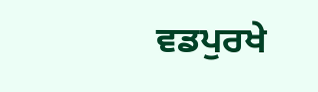ਵਡਪੁਰਖੇ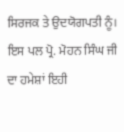ਸਿਰਜਕ ਤੇ ਉਦਯੋਗਪਤੀ ਨੂੰ।
ਇਸ ਪਲ ਪ੍ਰੋ. ਮੋਹਨ ਸਿੰਘ ਜੀ ਦਾ ਹਮੇਸ਼ਾਂ ਇਹੀ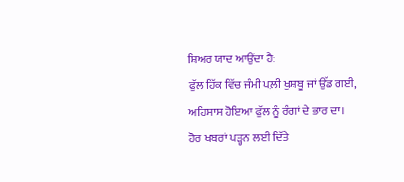ਸ਼ਿਅਰ ਯਾਦ ਆਉਂਦਾ ਹੈਃ
ਫੁੱਲ ਹਿੱਕ ਵਿੱਚ ਜੰਮੀ ਪਲ਼ੀ ਖੁਸ਼ਬੂ ਜਾਂ ਉੱਡ ਗਈ,
ਅਹਿਸਾਸ ਹੋਇਆ ਫੁੱਲ ਨੂੰ ਰੰਗਾਂ ਦੇ ਭਾਰ ਦਾ।
ਹੋਰ ਖਬਰਾਂ ਪੜ੍ਹਨ ਲਈ ਦਿੱਤੇ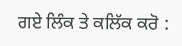ਗਏ ਲਿੰਕ ਤੇ ਕਲਿੱਕ ਕਰੋ :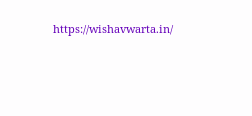https://wishavwarta.in/